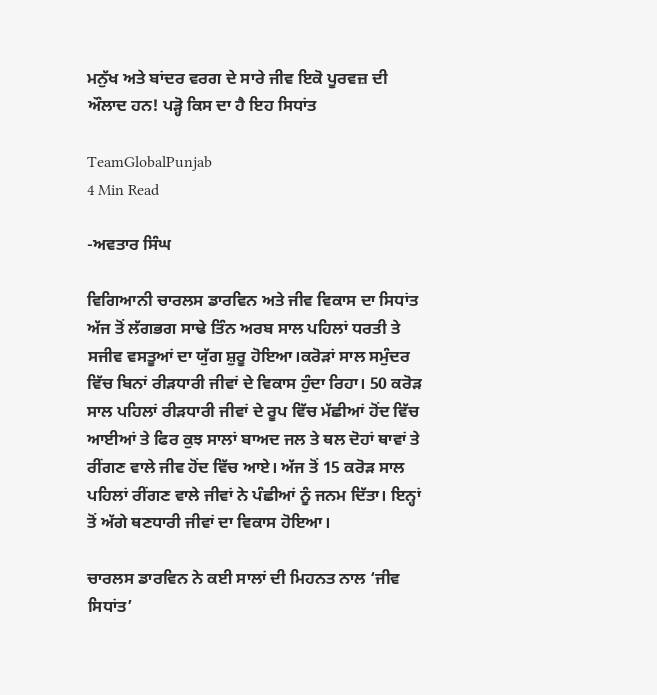ਮਨੁੱਖ ਅਤੇ ਬਾਂਦਰ ਵਰਗ ਦੇ ਸਾਰੇ ਜੀਵ ਇਕੋ ਪੂਰਵਜ਼ ਦੀ ਔਲਾਦ ਹਨ! ਪੜ੍ਹੋ ਕਿਸ ਦਾ ਹੈ ਇਹ ਸਿਧਾਂਤ

TeamGlobalPunjab
4 Min Read

-ਅਵਤਾਰ ਸਿੰਘ

ਵਿਗਿਆਨੀ ਚਾਰਲਸ ਡਾਰਵਿਨ ਅਤੇ ਜੀਵ ਵਿਕਾਸ ਦਾ ਸਿਧਾਂਤ ਅੱਜ ਤੋਂ ਲੱਗਭਗ ਸਾਢੇ ਤਿੰਨ ਅਰਬ ਸਾਲ ਪਹਿਲਾਂ ਧਰਤੀ ਤੇ ਸਜੀਵ ਵਸਤੂਆਂ ਦਾ ਯੁੱਗ ਸ਼ੁਰੂ ਹੋਇਆ।ਕਰੋੜਾਂ ਸਾਲ ਸਮੁੰਦਰ ਵਿੱਚ ਬਿਨਾਂ ਰੀੜਧਾਰੀ ਜੀਵਾਂ ਦੇ ਵਿਕਾਸ ਹੁੰਦਾ ਰਿਹਾ। 50 ਕਰੋੜ ਸਾਲ ਪਹਿਲਾਂ ਰੀੜਧਾਰੀ ਜੀਵਾਂ ਦੇ ਰੂਪ ਵਿੱਚ ਮੱਛੀਆਂ ਹੋਂਦ ਵਿੱਚ ਆਈਆਂ ਤੇ ਫਿਰ ਕੁਝ ਸਾਲਾਂ ਬਾਅਦ ਜਲ ਤੇ ਥਲ ਦੋਹਾਂ ਥਾਵਾਂ ਤੇ ਰੀਂਗਣ ਵਾਲੇ ਜੀਵ ਹੋਂਦ ਵਿੱਚ ਆਏ। ਅੱਜ ਤੋਂ 15 ਕਰੋੜ ਸਾਲ ਪਹਿਲਾਂ ਰੀਂਗਣ ਵਾਲੇ ਜੀਵਾਂ ਨੇ ਪੰਛੀਆਂ ਨੂੰ ਜਨਮ ਦਿੱਤਾ। ਇਨ੍ਹਾਂ ਤੋਂ ਅੱਗੇ ਥਣਧਾਰੀ ਜੀਵਾਂ ਦਾ ਵਿਕਾਸ ਹੋਇਆ।

ਚਾਰਲਸ ਡਾਰਵਿਨ ਨੇ ਕਈ ਸਾਲਾਂ ਦੀ ਮਿਹਨਤ ਨਾਲ ‘ਜੀਵ ਸਿਧਾਂਤ’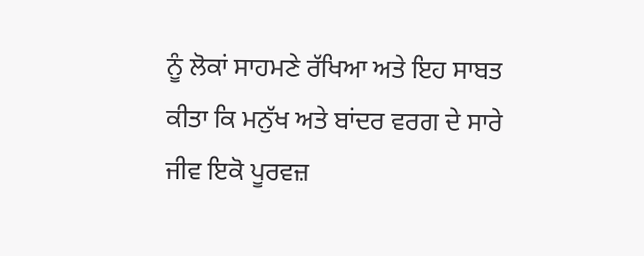ਨੂੰ ਲੋਕਾਂ ਸਾਹਮਣੇ ਰੱਖਿਆ ਅਤੇ ਇਹ ਸਾਬਤ ਕੀਤਾ ਕਿ ਮਨੁੱਖ ਅਤੇ ਬਾਂਦਰ ਵਰਗ ਦੇ ਸਾਰੇ ਜੀਵ ਇਕੋ ਪੂਰਵਜ਼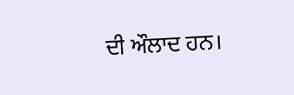ਦੀ ਔਲਾਦ ਹਨ।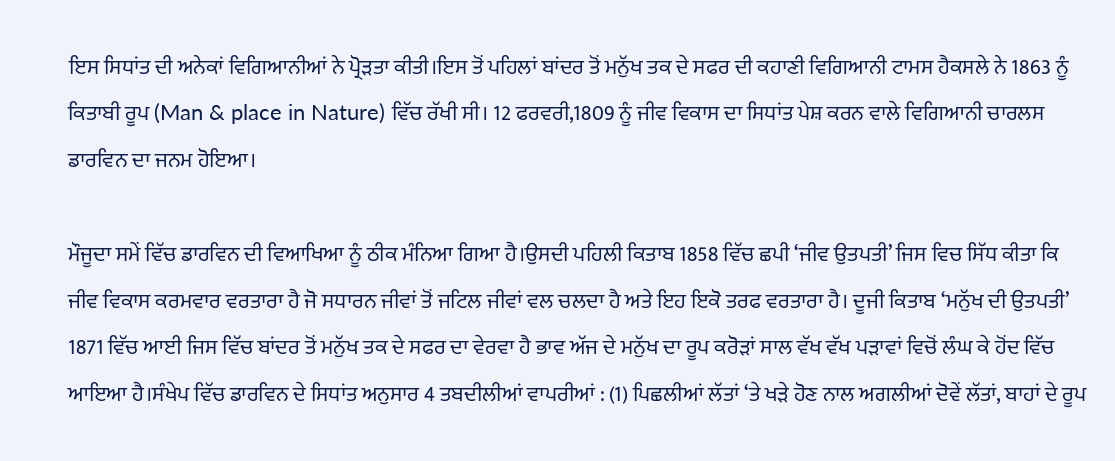ਇਸ ਸਿਧਾਂਤ ਦੀ ਅਨੇਕਾਂ ਵਿਗਿਆਨੀਆਂ ਨੇ ਪ੍ਰੋੜਤਾ ਕੀਤੀ।ਇਸ ਤੋਂ ਪਹਿਲਾਂ ਬਾਂਦਰ ਤੋਂ ਮਨੁੱਖ ਤਕ ਦੇ ਸਫਰ ਦੀ ਕਹਾਣੀ ਵਿਗਿਆਨੀ ਟਾਮਸ ਹੈਕਸਲੇ ਨੇ 1863 ਨੂੰ ਕਿਤਾਬੀ ਰੂਪ (Man & place in Nature) ਵਿੱਚ ਰੱਖੀ ਸੀ। 12 ਫਰਵਰੀ,1809 ਨੂੰ ਜੀਵ ਵਿਕਾਸ ਦਾ ਸਿਧਾਂਤ ਪੇਸ਼ ਕਰਨ ਵਾਲੇ ਵਿਗਿਆਨੀ ਚਾਰਲਸ ਡਾਰਵਿਨ ਦਾ ਜਨਮ ਹੋਇਆ।

ਮੌਜੂਦਾ ਸਮੇਂ ਵਿੱਚ ਡਾਰਵਿਨ ਦੀ ਵਿਆਖਿਆ ਨੂੰ ਠੀਕ ਮੰਨਿਆ ਗਿਆ ਹੈ।ਉਸਦੀ ਪਹਿਲੀ ਕਿਤਾਬ 1858 ਵਿੱਚ ਛਪੀ ‘ਜੀਵ ਉਤਪਤੀ’ ਜਿਸ ਵਿਚ ਸਿੱਧ ਕੀਤਾ ਕਿ ਜੀਵ ਵਿਕਾਸ ਕਰਮਵਾਰ ਵਰਤਾਰਾ ਹੈ ਜੋ ਸਧਾਰਨ ਜੀਵਾਂ ਤੋਂ ਜਟਿਲ ਜੀਵਾਂ ਵਲ ਚਲਦਾ ਹੈ ਅਤੇ ਇਹ ਇਕੋ ਤਰਫ ਵਰਤਾਰਾ ਹੈ। ਦੂਜੀ ਕਿਤਾਬ ‘ਮਨੁੱਖ ਦੀ ਉਤਪਤੀ’ 1871 ਵਿੱਚ ਆਈ ਜਿਸ ਵਿੱਚ ਬਾਂਦਰ ਤੋਂ ਮਨੁੱਖ ਤਕ ਦੇ ਸਫਰ ਦਾ ਵੇਰਵਾ ਹੈ ਭਾਵ ਅੱਜ ਦੇ ਮਨੁੱਖ ਦਾ ਰੂਪ ਕਰੋੜਾਂ ਸਾਲ ਵੱਖ ਵੱਖ ਪੜਾਵਾਂ ਵਿਚੋਂ ਲੰਘ ਕੇ ਹੋਂਦ ਵਿੱਚ ਆਇਆ ਹੈ।ਸੰਖੇਪ ਵਿੱਚ ਡਾਰਵਿਨ ਦੇ ਸਿਧਾਂਤ ਅਨੁਸਾਰ 4 ਤਬਦੀਲੀਆਂ ਵਾਪਰੀਆਂ : (1) ਪਿਛਲੀਆਂ ਲੱਤਾਂ ‘ਤੇ ਖੜੇ ਹੋਣ ਨਾਲ ਅਗਲੀਆਂ ਦੋਵੇਂ ਲੱਤਾਂ, ਬਾਹਾਂ ਦੇ ਰੂਪ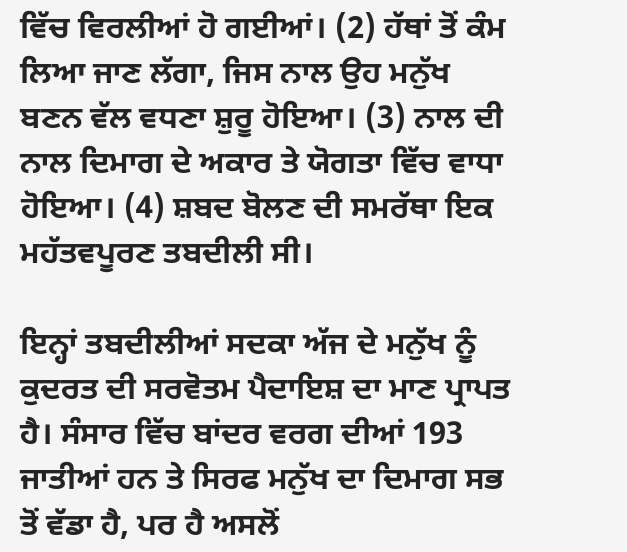ਵਿੱਚ ਵਿਰਲੀਆਂ ਹੋ ਗਈਆਂ। (2) ਹੱਥਾਂ ਤੋਂ ਕੰਮ ਲਿਆ ਜਾਣ ਲੱਗਾ, ਜਿਸ ਨਾਲ ਉਹ ਮਨੁੱਖ ਬਣਨ ਵੱਲ ਵਧਣਾ ਸ਼ੁਰੂ ਹੋਇਆ। (3) ਨਾਲ ਦੀ ਨਾਲ ਦਿਮਾਗ ਦੇ ਅਕਾਰ ਤੇ ਯੋਗਤਾ ਵਿੱਚ ਵਾਧਾ ਹੋਇਆ। (4) ਸ਼ਬਦ ਬੋਲਣ ਦੀ ਸਮਰੱਥਾ ਇਕ ਮਹੱਤਵਪੂਰਣ ਤਬਦੀਲੀ ਸੀ।

ਇਨ੍ਹਾਂ ਤਬਦੀਲੀਆਂ ਸਦਕਾ ਅੱਜ ਦੇ ਮਨੁੱਖ ਨੂੰ ਕੁਦਰਤ ਦੀ ਸਰਵੋਤਮ ਪੈਦਾਇਸ਼ ਦਾ ਮਾਣ ਪ੍ਰਾਪਤ ਹੈ। ਸੰਸਾਰ ਵਿੱਚ ਬਾਂਦਰ ਵਰਗ ਦੀਆਂ 193 ਜਾਤੀਆਂ ਹਨ ਤੇ ਸਿਰਫ ਮਨੁੱਖ ਦਾ ਦਿਮਾਗ ਸਭ ਤੋਂ ਵੱਡਾ ਹੈ, ਪਰ ਹੈ ਅਸਲੋਂ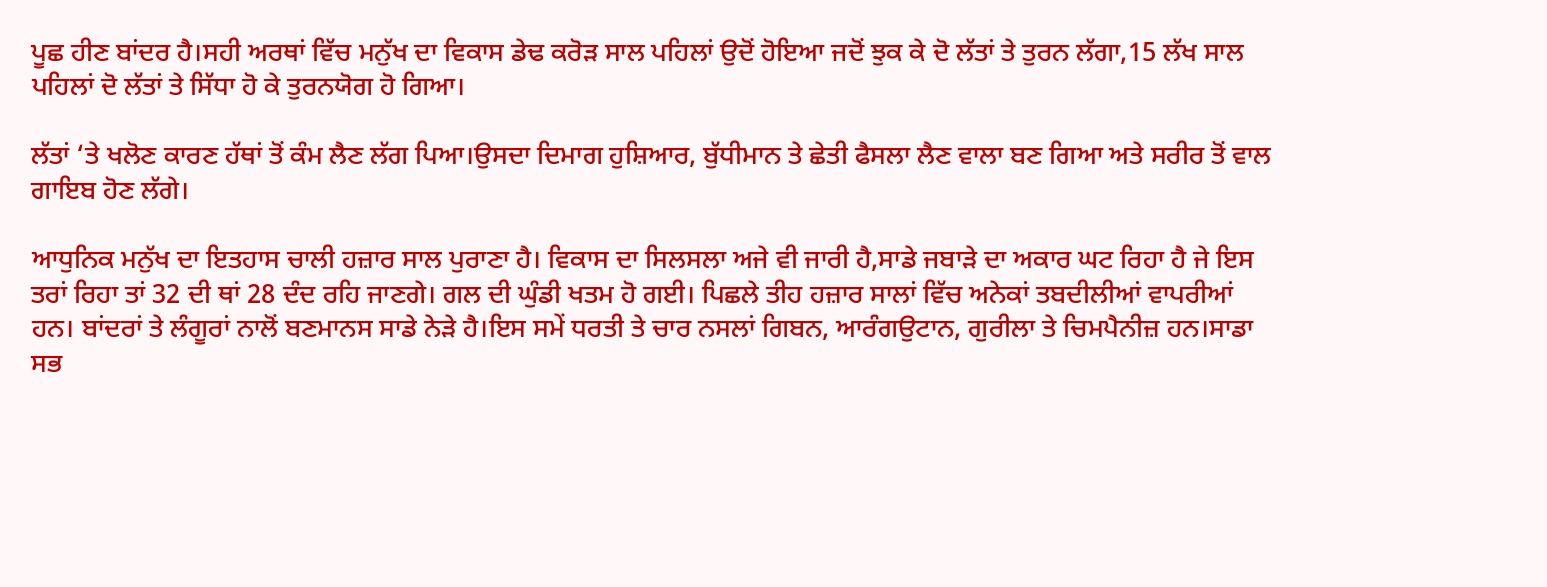ਪੂਛ ਹੀਣ ਬਾਂਦਰ ਹੈ।ਸਹੀ ਅਰਥਾਂ ਵਿੱਚ ਮਨੁੱਖ ਦਾ ਵਿਕਾਸ ਡੇਢ ਕਰੋੜ ਸਾਲ ਪਹਿਲਾਂ ਉਦੋਂ ਹੋਇਆ ਜਦੋਂ ਝੁਕ ਕੇ ਦੋ ਲੱਤਾਂ ਤੇ ਤੁਰਨ ਲੱਗਾ,15 ਲੱਖ ਸਾਲ ਪਹਿਲਾਂ ਦੋ ਲੱਤਾਂ ਤੇ ਸਿੱਧਾ ਹੋ ਕੇ ਤੁਰਨਯੋਗ ਹੋ ਗਿਆ।

ਲੱਤਾਂ ‘ਤੇ ਖਲੋਣ ਕਾਰਣ ਹੱਥਾਂ ਤੋਂ ਕੰਮ ਲੈਣ ਲੱਗ ਪਿਆ।ਉਸਦਾ ਦਿਮਾਗ ਹੁਸ਼ਿਆਰ, ਬੁੱਧੀਮਾਨ ਤੇ ਛੇਤੀ ਫੈਸਲਾ ਲੈਣ ਵਾਲਾ ਬਣ ਗਿਆ ਅਤੇ ਸਰੀਰ ਤੋਂ ਵਾਲ ਗਾਇਬ ਹੋਣ ਲੱਗੇ।

ਆਧੁਨਿਕ ਮਨੁੱਖ ਦਾ ਇਤਹਾਸ ਚਾਲੀ ਹਜ਼ਾਰ ਸਾਲ ਪੁਰਾਣਾ ਹੈ। ਵਿਕਾਸ ਦਾ ਸਿਲਸਲਾ ਅਜੇ ਵੀ ਜਾਰੀ ਹੈ,ਸਾਡੇ ਜਬਾੜੇ ਦਾ ਅਕਾਰ ਘਟ ਰਿਹਾ ਹੈ ਜੇ ਇਸ ਤਰਾਂ ਰਿਹਾ ਤਾਂ 32 ਦੀ ਥਾਂ 28 ਦੰਦ ਰਹਿ ਜਾਣਗੇ। ਗਲ ਦੀ ਘੁੰਡੀ ਖਤਮ ਹੋ ਗਈ। ਪਿਛਲੇ ਤੀਹ ਹਜ਼ਾਰ ਸਾਲਾਂ ਵਿੱਚ ਅਨੇਕਾਂ ਤਬਦੀਲੀਆਂ ਵਾਪਰੀਆਂ ਹਨ। ਬਾਂਦਰਾਂ ਤੇ ਲੰਗੂਰਾਂ ਨਾਲੋਂ ਬਣਮਾਨਸ ਸਾਡੇ ਨੇੜੇ ਹੈ।ਇਸ ਸਮੇਂ ਧਰਤੀ ਤੇ ਚਾਰ ਨਸਲਾਂ ਗਿਬਨ, ਆਰੰਗਉਟਾਨ, ਗੁਰੀਲਾ ਤੇ ਚਿਮਪੈਨੀਜ਼ ਹਨ।ਸਾਡਾ ਸਭ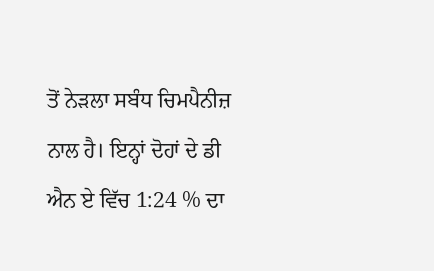ਤੋਂ ਨੇੜਲਾ ਸਬੰਧ ਚਿਮਪੈਨੀਜ਼ ਨਾਲ ਹੈ। ਇਨ੍ਹਾਂ ਦੋਹਾਂ ਦੇ ਡੀ ਐਨ ਏ ਵਿੱਚ 1:24 % ਦਾ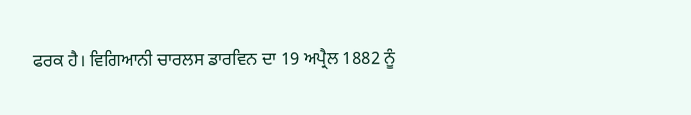ਫਰਕ ਹੈ। ਵਿਗਿਆਨੀ ਚਾਰਲਸ ਡਾਰਵਿਨ ਦਾ 19 ਅਪ੍ਰੈਲ 1882 ਨੂੰ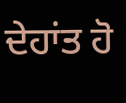ਦੇਹਾਂਤ ਹੋ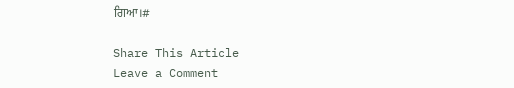ਗਿਆ।#

Share This Article
Leave a Comment